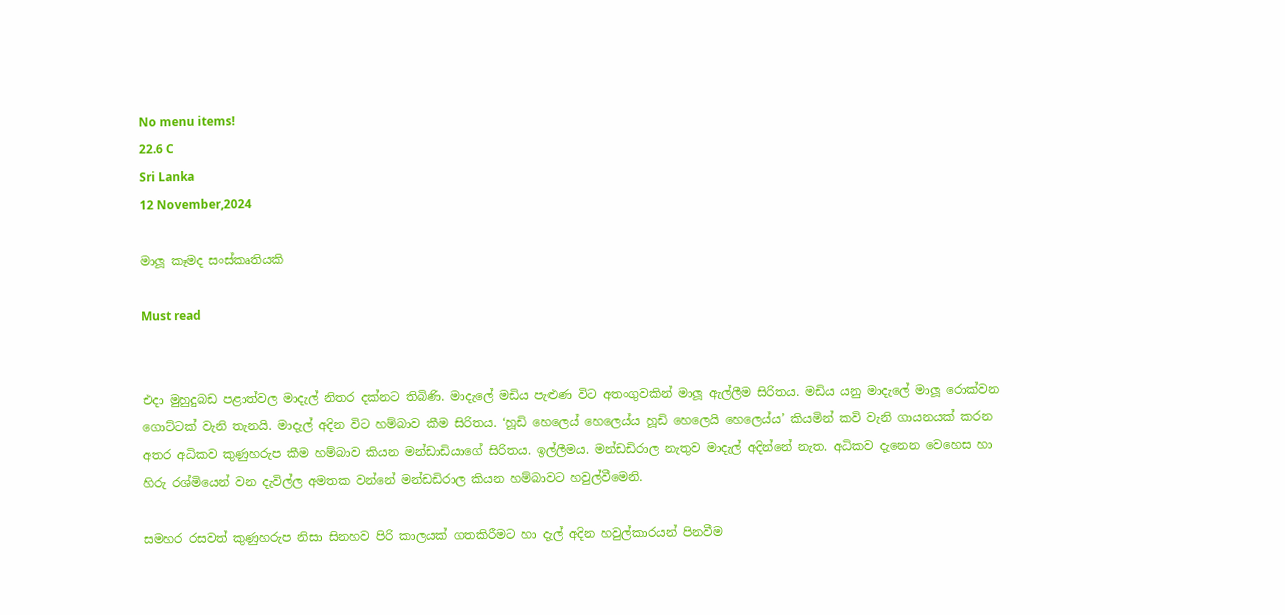No menu items!
22.6 C
Sri Lanka
12 November,2024

මාලූ කෑමද සංස්කෘතියකි

Must read


එදා මුහුදුබඩ පළාත්වල මාදැල් නිතර දක්නට තිබිණි. මාදැලේ මඩිය පැළුණ විට අතංගුවකින් මාලූ ඇල්ලීම සිරිතය. මඩිය යනු මාදැලේ මාලූ රොක්වන ගොට්ටක් වැනි තැනයි. මාදැල් අදින විට හම්බාව කීම සිරිතය. ‘හූඩි හෙලෙය් හෙලෙය්ය හූඩි හෙලෙයි හෙලෙය්ය’ කියමින් කවි වැනි ගායනයක් කරන අතර අධිකව කුණුහරුප කීම හම්බාව කියන මන්ඩාඩියාගේ සිරිතය. ඉල්ලීමය. මන්ඩඩිරාල නැතුව මාදැල් අදින්නේ නැත. අධිකව දැනෙන වෙහෙස හා හිරු රශ්මියෙන් වන දැවිල්ල අමතක වන්නේ මන්ඩඩිරාල කියන හම්බාවට හවුල්වීමෙනි.

සමහර රසවත් කුණුහරුප නිසා සිනහව පිරි කාලයක් ගතකිරීමට හා දැල් අදින හවුල්කාරයන් පිනවීම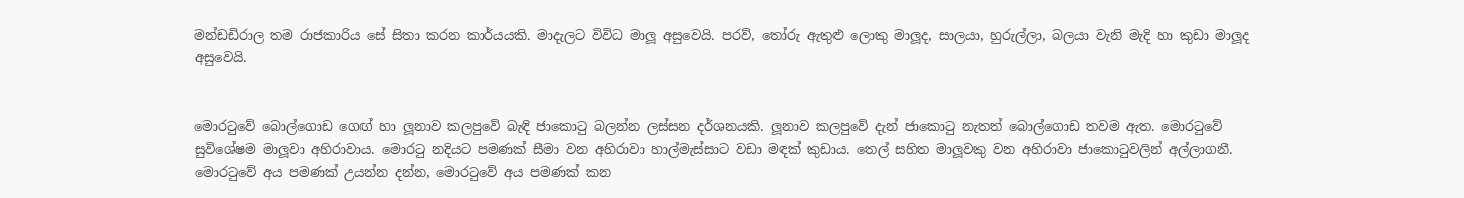මන්ඩඩිරාල තම රාජකාරිය සේ සිතා කරන කාර්යයකි. මාදැලට විවිධ මාලූ අසුවෙයි. පරව්, තෝරු ඇතුළු ලොකු මාලූද, සාලයා, හුරුල්ලා, බලයා වැනි මැදි හා කුඩා මාලූද අසුවෙයි.


මොරටුවේ බොල්ගොඩ ගෙඟ් හා ලූනාව කලපුවේ බැඳි ජාකොටු බලන්න ලස්සන දර්ශනයකි. ලූනාව කලපුවේ දැන් ජාකොටු නැතත් බොල්ගොඩ තවම ඇත. මොරටුවේ සුවිශේෂම මාලූවා අහිරාවාය. මොරටු නදියට පමණක් සීමා වන අහිරාවා හාල්මැස්සාට වඩා මඳක් කුඩාය. තෙල් සහිත මාලූවකු වන අහිරාවා ජාකොටුවලින් අල්ලාගනී. මොරටුවේ අය පමණක් උයන්න දන්න, මොරටුවේ අය පමණක් කන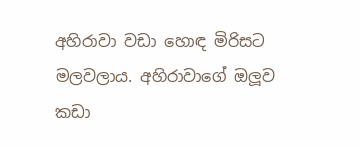අහිරාවා වඩා හොඳ මිරිසට මලවලාය. අහිරාවාගේ ඔලූව කඩා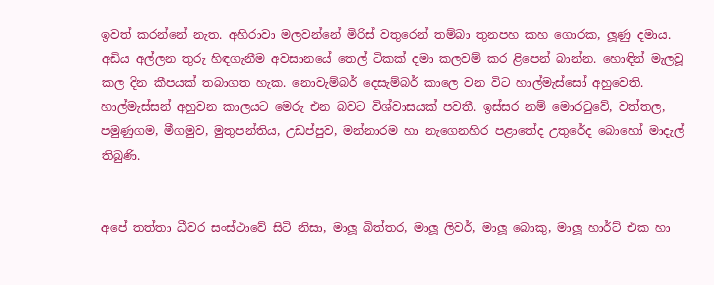ඉවත් කරන්නේ නැත. අහිරාවා මලවන්නේ මිරිස් වතුරෙන් තම්බා තුනපහ කහ ගොරක, ලූණු දමාය. අඩිය අල්ලන තුරු හිඳගැනීම අවසානයේ තෙල් ටිකක් දමා කලවම් කර ළිපෙන් බාන්න. හොඳින් මැලවූ කල දින කීපයක් තබාගත හැක. නොවැම්බර් දෙසැම්බර් කාලෙ වන විට හාල්මැස්සෝ අහුවෙති. හාල්මැස්සන් අහුවන කාලයට මෙරු එන බවට විශ්වාසයක් පවතී. ඉස්සර නම් මොරටුවේ, වත්තල, පමුණුගම, මීගමුව, මුතුපන්තිය, උඩප්පුව, මන්නාරම හා නැගෙනහිර පළාතේද උතුරේද බොහෝ මාදැල් තිබුණි.


අපේ තත්තා ධීවර සංස්ථාවේ සිටි නිසා, මාලූ බිත්තර, මාලූ ලිවර්, මාලූ බොකු, මාලූ හාර්ට් එක හා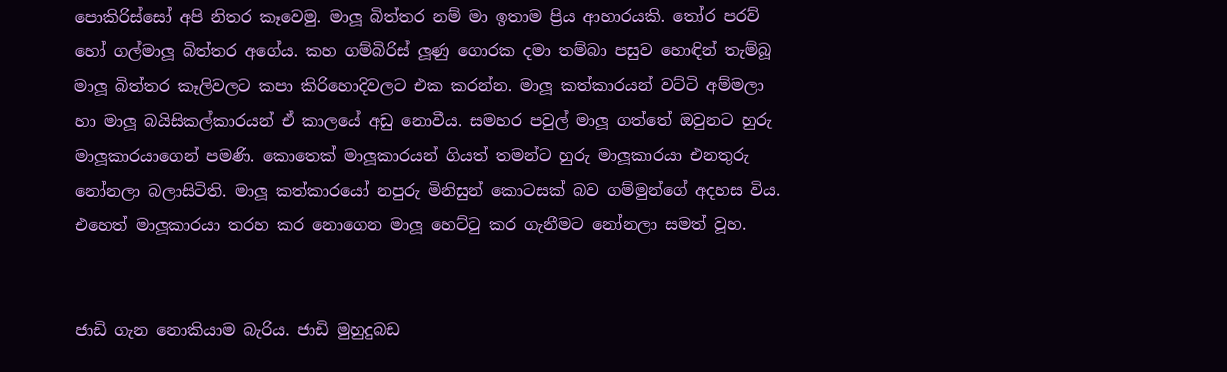පොකිරිස්සෝ අපි නිතර කෑවෙමු. මාලූ බිත්තර නම් මා ඉතාම ප්‍රිය ආහාරයකි. තෝර පරව් හෝ ගල්මාලූ බිත්තර අගේය. කහ ගම්බිරිස් ලූණු ගොරක දමා තම්බා පසුව හොඳින් තැම්බූ මාලූ බිත්තර කෑලිවලට කපා කිරිහොදිවලට එක කරන්න. මාලූ කත්කාරයන් වට්ටි අම්මලා හා මාලූ බයිසිකල්කාරයන් ඒ කාලයේ අඩු නොවීය. සමහර පවුල් මාලූ ගත්තේ ඔවුනට හුරු මාලූකාරයාගෙන් පමණි. කොතෙක් මාලූකාරයන් ගියත් තමන්ට හුරු මාලූකාරයා එනතුරු නෝනලා බලාසිටිති. මාලූ කත්කාරයෝ නපුරු මිනිසුන් කොටසක් බව ගම්මුන්ගේ අදහස විය. එහෙත් මාලූකාරයා තරහ කර නොගෙන මාලූ හෙට්ටු කර ගැනීමට නෝනලා සමත් වූහ.


ජාඩි ගැන නොකියාම බැරිය. ජාඩි මුහුදුබඩ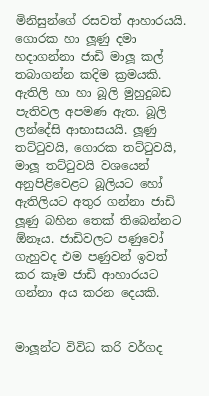මිනිසුන්ගේ රසවත් ආහාරයයි. ගොරක හා ලූණු දමා හදාගන්නා ජාඩි මාලූ කල් තබාගන්න කදිම ක්‍රමයකි. ඇතිලි හා හා බූලි මුහුදුබඩ පැතිවල අපමණ ඇත. බූලි ලන්දේසි ආභාසයයි. ලූණු තට්ටුවයි, ගොරක තට්ටුවයි, මාලූ තට්ටුවයි වශයෙන් අනුපිළිවෙළට බූලියට හෝ ඇතිලියට අතුර ගන්නා ජාඩි ලූණු බහින තෙක් තිබෙන්නට ඕනෑය. ජාඩිවලට පණුවෝ ගැහුවද එම පණුවන් ඉවත් කර කෑම ජාඩි ආහාරයට ගන්නා අය කරන දෙයකි.


මාලූන්ට විවිධ කරි වර්ගද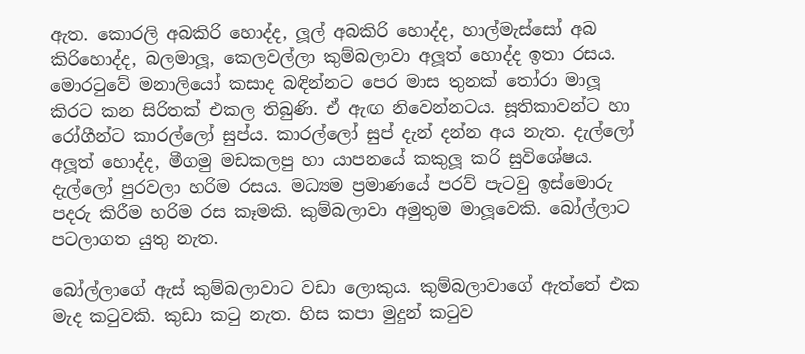ඇත. කොරලි අබකිරි හොද්ද, ලූල් අබකිරි හොද්ද, හාල්මැස්සෝ අබ කිරිහොද්ද, බලමාලූ, කෙලවල්ලා කුම්බලාවා අලූත් හොද්ද ඉතා රසය. මොරටුවේ මනාලියෝ කසාද බඳින්නට පෙර මාස තුනක් තෝරා මාලූ කිරට කන සිරිතක් එකල තිබුණි. ඒ ඇඟ නිවෙන්නටය. සූතිකාවන්ට හා රෝගීන්ට කාරල්ලෝ සුප්ය. කාරල්ලෝ සුප් දැන් දන්න අය නැත. දැල්ලෝ අලූත් හොද්ද, මීගමු මඩකලපු හා යාපනයේ කකුලූ කරි සුවිශේෂය. දැල්ලෝ පුරවලා හරිම රසය. මධ්‍යම ප්‍රමාණයේ පරව් පැටවු ඉස්මොරු පදරු කිරීම හරිම රස කෑමකි. කුම්බලාවා අමුතුම මාලූවෙකි. බෝල්ලාට පටලාගත යුතු නැත.

බෝල්ලාගේ ඇස් කුම්බලාවාට වඩා ලොකුය. කුම්බලාවාගේ ඇත්තේ එක මැද කටුවකි. කුඩා කටු නැත. හිස කපා මුදුන් කටුව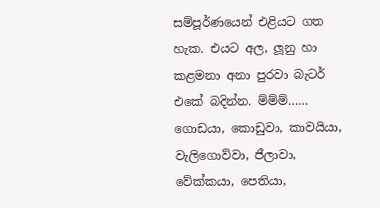සම්පූර්ණයෙන් එළියට ගත හැක. එයට අල, ලූනු හා කළමනා අනා පුරවා බැටර් එකේ බදින්න. ම්ම්ම්……
ගොඩයා, කොඩුවා, කාවයියා, වැලිගොව්වා, ජීලාවා, වේක්කයා, පෙතියා,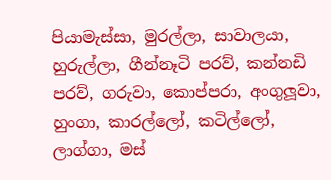පියාමැස්සා, මුරල්ලා, සාවාලයා, හුරුල්ලා, ගීන්නෑටි පරව්, කන්නඩි පරව්, ගරුවා, කොප්පරා, අංගුලූවා, හුංගා, කාරල්ලෝ, කටිල්ලෝ, ලාග්ගා, මස්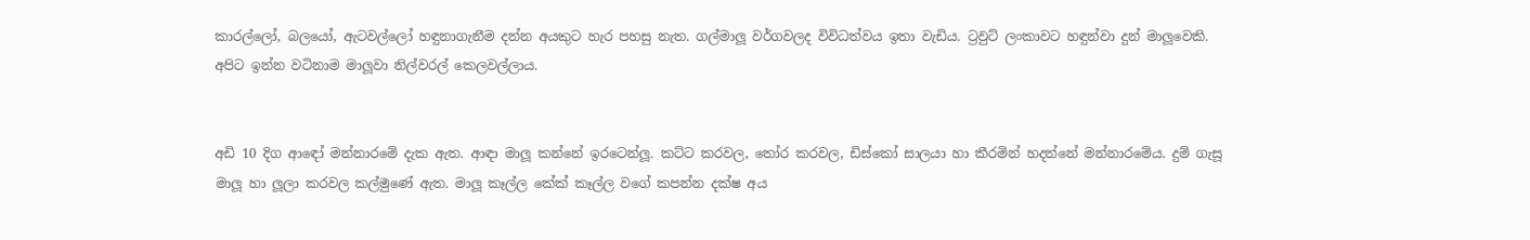කාරල්ලෝ, බලයෝ, ඇටවල්ලෝ හඳුනාගැනීම දන්න අයකුට හැර පහසු නැත. ගල්මාලූ වර්ගවලද විවිධත්වය ඉතා වැඩිය. ට්‍රවුට් ලංකාවට හඳුන්වා දුන් මාලූවෙකි. අපිට ඉන්න වටිනාම මාලූවා නිල්වරල් කෙලවල්ලාය.


අඩි 10 දිග ආඳෝ මන්නාරමේ දැක ඇත. ආඳා මාලූ කන්නේ ඉරටෙන්ලූ. කට්ට කරවල, තෝර කරවල, ඩිස්කෝ සාලයා හා කීරමින් හදන්නේ මන්නාරමේය. දුම් ගැසූ මාලූ හා ලූලා කරවල කල්මුණේ ඇත. මාලූ කෑල්ල කේක් කෑල්ල වගේ කපන්න දක්ෂ අය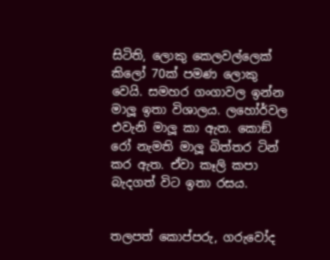සිටිති, ලොකු කෙලවල්ලෙක් කිලෝ 70ක් පමණ ලොකු වෙයි. සමහර ගංගාවල ඉන්න මාලූ ඉතා විශාලය. ලහෝර්වල එවැනි මාලූ කා ඇත. කොඞ් රෝ නැමති මාලූ බිත්තර ටින් කර ඇත. ඒවා කෑලි කපා බැදගත් විට ඉතා රසය.


තලපත් කොප්පරු, ගරුවෝද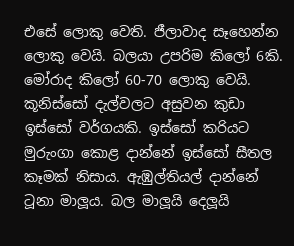එසේ ලොකු වෙති. ජීලාවාද සෑහෙන්න ලොකු වෙයි. බලයා උපරිම කිලෝ 6කි. මෝරාද කිලෝ 60-70 ලොකු වෙයි. කූනිස්සෝ දැල්වලට අසුවන කුඩා ඉස්සෝ වර්ගයකි. ඉස්සෝ කරියට මුරුංගා කොළ දාන්නේ ඉස්සෝ සීතල කෑමක් නිසාය. ඇඹුල්තියල් දාන්නේ ටූනා මාලූය. බල මාලූයි දෙලූයි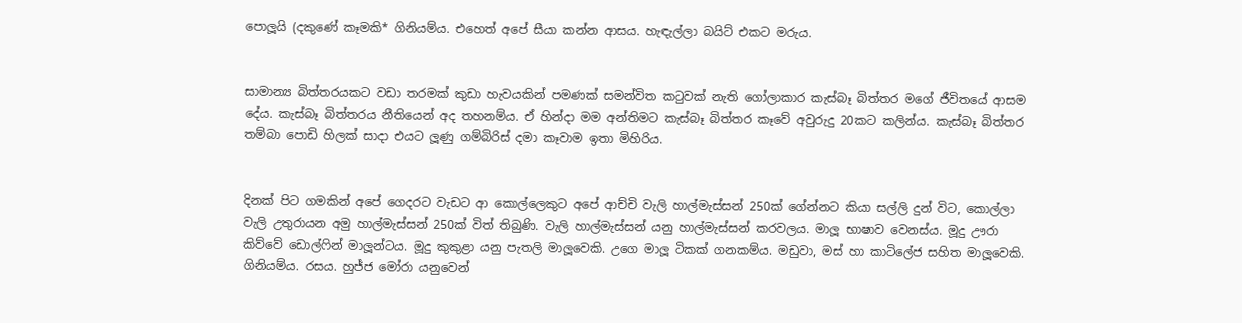පොලූයි (දකුණේ කෑමකි* ගිනියම්ය. එහෙත් අපේ සීයා කන්න ආසය. හැඳැල්ලා බයිට් එකට මරුය.


සාමාන්‍ය බිත්තරයකට වඩා තරමක් කුඩා හැවයකින් පමණක් සමන්විත කටුවක් නැති ගෝලාකාර කැස්බෑ බිත්තර මගේ ජීවිතයේ ආසම දේය. කැස්බෑ බිත්තරය නීතියෙන් අද තහනම්ය. ඒ හින්දා මම අන්තිමට කැස්බෑ බිත්තර කෑවේ අවුරුදු 20කට කලින්ය. කැස්බෑ බිත්තර තම්බා පොඩි හිලක් සාදා එයට ලූණු ගම්බිරිස් දමා කෑවාම ඉතා මිහිරිය.


දිනක් පිට ගමකින් අපේ ගෙදරට වැඩට ආ කොල්ලෙකුට අපේ ආච්චි වැලි හාල්මැස්සන් 250ක් ගේන්නට කියා සල්ලි දුන් විට, කොල්ලා වැලි උතුරායන අමු හාල්මැස්සන් 250ක් විත් තිබුණි. වැලි හාල්මැස්සන් යනු හාල්මැස්සන් කරවලය. මාලූ භාෂාව වෙනස්ය. මූදු ඌරා කිව්වේ ඩොල්ෆින් මාලූන්ටය. මූදු කුකුළා යනු පැතලි මාලූවෙකි. උගෙ මාලූ ටිකක් ගනකම්ය. මඩුවා, මස් හා කාටිලේජ සහිත මාලූවෙකි. ගිනියම්ය. රසය. හුජ්ජ මෝරා යනුවෙන්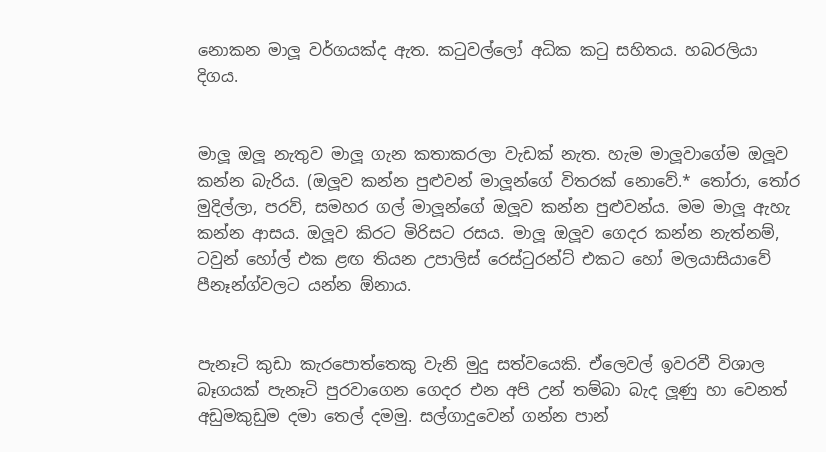නොකන මාලූ වර්ගයක්ද ඇත. කටුවල්ලෝ අධික කටු සහිතය. හබරලියා දිගය.


මාලූ ඔලූ නැතුව මාලූ ගැන කතාකරලා වැඩක් නැත. හැම මාලූවාගේම ඔලූව කන්න බැරිය. (ඔලූව කන්න පුළුවන් මාලූන්ගේ විතරක් නොවේ.* තෝරා, තෝර මුදිල්ලා, පරව්, සමහර ගල් මාලූන්ගේ ඔලූව කන්න පුළුවන්ය. මම මාලූ ඇහැ කන්න ආසය. ඔලූව කිරට මිරිසට රසය. මාලූ ඔලූව ගෙදර කන්න නැත්නම්, ටවුන් හෝල් එක ළඟ තියන උපාලිස් රෙස්ටුරන්ට් එකට හෝ මලයාසියාවේ පීනෑන්ග්වලට යන්න ඕනාය.


පැනෑටි කුඩා කැරපොත්තෙකු වැනි මුදු සත්වයෙකි. ඒලෙවල් ඉවරවී විශාල බෑගයක් පැනෑටි පුරවාගෙන ගෙදර එන අපි උන් තම්බා බැද ලූණු හා වෙනත් අඩුමකුඩුම දමා තෙල් දමමු. සල්ගාදුවෙන් ගන්න පාන්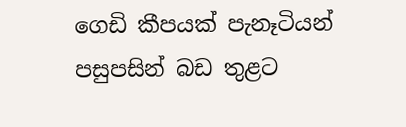ගෙඩි කීපයක් පැනෑටියන් පසුපසින් බඩ තුළට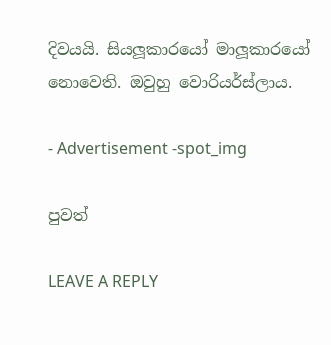දිවයයි. සියලූකාරයෝ මාලූකාරයෝ නොවෙති. ඔවුහු වොරියර්ස්ලාය.

- Advertisement -spot_img

පුවත්

LEAVE A REPLY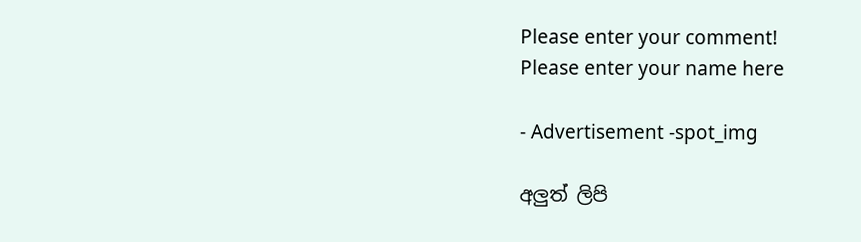Please enter your comment!
Please enter your name here

- Advertisement -spot_img

අලුත් ලිපි